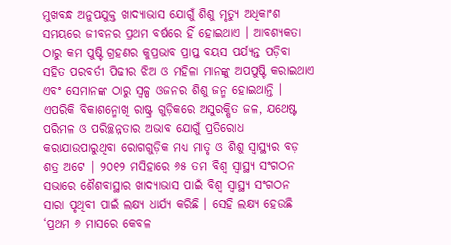ମୁଖବନ୍ଧ ଅନୁପଯୁକ୍ତ ଖାଦ୍ୟାଭାସ ଯୋଗୁଁ ଶିଶୁ ମୃତ୍ୟୁ ଅଧିକାଂଶ ସମୟରେ ଜୀବନର ପ୍ରଥମ ବର୍ଷରେ ହିଁ ହୋଇଥାଏ । ଆବଶ୍ୟକତା ଠାରୁ କମ ପୁଷ୍ଟି ଗ୍ରହଣର କୁପ୍ରଭାବ ପ୍ରାପ୍ତ ବୟସ ପର୍ଯ୍ୟନ୍ତ ପଡ଼ିବା ସହିତ ପରବର୍ତୀ ପିଢୀର ଝିଅ ଓ ମହିଳା ମାନଙ୍କୁ ଅପପୁଷ୍ଟି କରାଇଥାଏ ଏବଂ ସେମାନଙ୍କ ଠାରୁ ସ୍ୱଳ୍ପ ଓଜନର ଶିଶୁ ଜନ୍ମ ହୋଇଥାନ୍ତି । ଏପରିକି ବିକାଶନ୍ମୋଖି ରାଷ୍ଟ୍ର ଗୁଡ଼ିକରେ ଅସୁରକ୍ଷିତ ଜଳ, ଯଥେଷ୍ଟ ପରିମଳ ଓ ପରିଚ୍ଛନ୍ନତାର ଅଭାବ ଯୋଗୁଁ ପ୍ରତିରୋଧ କରାଯାଉପାରୁଥିବା ରୋଗଗୁଡ଼ିକ ମଧ୍ୟ ମାତୃ ଓ ଶିଶୁ ସ୍ଵାସ୍ଥ୍ୟର ବଡ଼ ଶତ୍ର ଅଟେ | ୨୦୧୨ ମସିହାରେ ୬୫ ତମ ବିଶ୍ଵ ସ୍ଵାସ୍ଥ୍ୟ ସଂଗଠନ ସଭାରେ ଶୈଶବାସ୍ଥାର ଖାଦ୍ୟାଭାସ ପାଇଁ ବିଶ୍ଵ ସ୍ୱାସ୍ଥ୍ୟ ସଂଗଠନ ସାରା ପୃଥିବୀ ପାଇଁ ଲକ୍ଷ୍ୟ ଧାର୍ଯ୍ୟ କରିଛି । ସେହି ଲକ୍ଷ୍ୟ ହେଉଛି ‘ପ୍ରଥମ ୬ ମାସରେ କେବଳ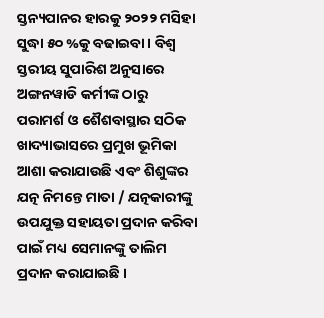ସ୍ତନ୍ୟପାନର ହାରକୁ ୨୦୨୨ ମସିହା ସୁଦ୍ଧା ୫୦ %କୁ ବଢାଇବା । ବିଶ୍ଵ ସ୍ତରୀୟ ସୁପାରିଶ ଅନୁସାରେ ଅଙ୍ଗନୱାଡି କର୍ମୀଙ୍କ ଠାରୁ ପରାମର୍ଶ ଓ ଶୈଶବାସ୍ଥାର ସଠିକ ଖାଦ୍ୟାଭାସରେ ପ୍ରମୁଖ ଭୂମିକା ଆଶା କରାଯାଉଛି ଏବଂ ଶିଶୁଙ୍କର ଯତ୍ନ ନିମନ୍ତେ ମାତା / ଯତ୍ନକାରୀଙ୍କୁ ଉପଯୁକ୍ତ ସହାୟତା ପ୍ରଦାନ କରିବା ପାଇଁ ମଧ୍ୟ ସେମାନଙ୍କୁ ତାଲିମ ପ୍ରଦାନ କରାଯାଇଛି ।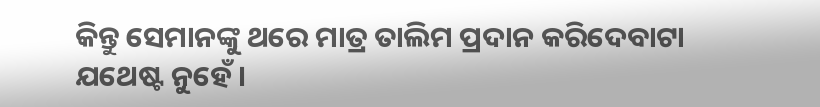କିନ୍ତୁ ସେମାନଙ୍କୁ ଥରେ ମାତ୍ର ତାଲିମ ପ୍ରଦାନ କରିଦେବାଟା ଯଥେଷ୍ଟ ନୁହେଁ ।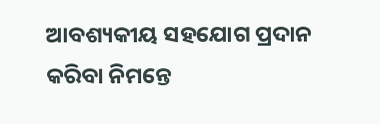ଆବଶ୍ୟକୀୟ ସହଯୋଗ ପ୍ରଦାନ କରିବା ନିମନ୍ତେ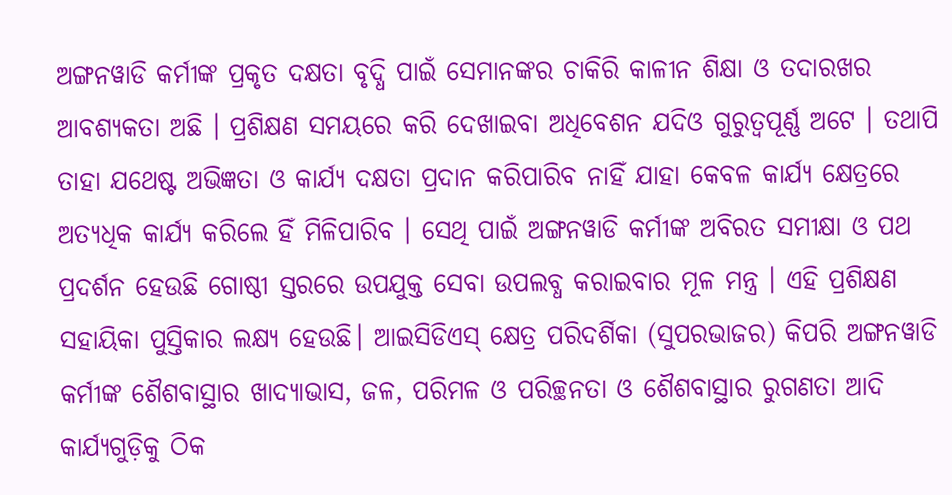ଅଙ୍ଗନୱାଡି କର୍ମୀଙ୍କ ପ୍ରକୃତ ଦକ୍ଷତା ବୃଦ୍ଧି ପାଇଁ ସେମାନଙ୍କର ଚାକିରି କାଳୀନ ଶିକ୍ଷା ଓ ତଦାରଖର ଆବଶ୍ୟକତା ଅଛି । ପ୍ରଶିକ୍ଷଣ ସମୟରେ କରି ଦେଖାଇବା ଅଧିବେଶନ ଯଦିଓ ଗୁରୁତ୍ଵପୂର୍ଣ୍ଣ ଅଟେ । ତଥାପି ତାହା ଯଥେଷ୍ଟ ଅଭିଜ୍ଞତା ଓ କାର୍ଯ୍ୟ ଦକ୍ଷତା ପ୍ରଦାନ କରିପାରିବ ନାହିଁ ଯାହା କେବଳ କାର୍ଯ୍ୟ କ୍ଷେତ୍ରରେ ଅତ୍ୟଧିକ କାର୍ଯ୍ୟ କରିଲେ ହିଁ ମିଳିପାରିବ । ସେଥି ପାଇଁ ଅଙ୍ଗନୱାଡି କର୍ମୀଙ୍କ ଅବିରତ ସମୀକ୍ଷା ଓ ପଥ ପ୍ରଦର୍ଶନ ହେଉଛି ଗୋଷ୍ଠୀ ସ୍ତରରେ ଉପଯୁକ୍ତ ସେବା ଉପଲବ୍ଧ କରାଇବାର ମୂଳ ମନ୍ତ୍ର । ଏହି ପ୍ରଶିକ୍ଷଣ ସହାୟିକା ପୁସ୍ତିକାର ଲକ୍ଷ୍ୟ ହେଉଛି। ଆଇସିଡିଏସ୍ କ୍ଷେତ୍ର ପରିଦର୍ଶିକା (ସୁପରଭାଜର) କିପରି ଅଙ୍ଗନୱାଡି କର୍ମୀଙ୍କ ଶୈଶବାସ୍ଥାର ଖାଦ୍ୟାଭାସ, ଜଳ, ପରିମଳ ଓ ପରିଚ୍ଛନତା ଓ ଶୈଶବାସ୍ଥାର ରୁଗଣତା ଆଦି କାର୍ଯ୍ୟଗୁଡ଼ିକୁ ଠିକ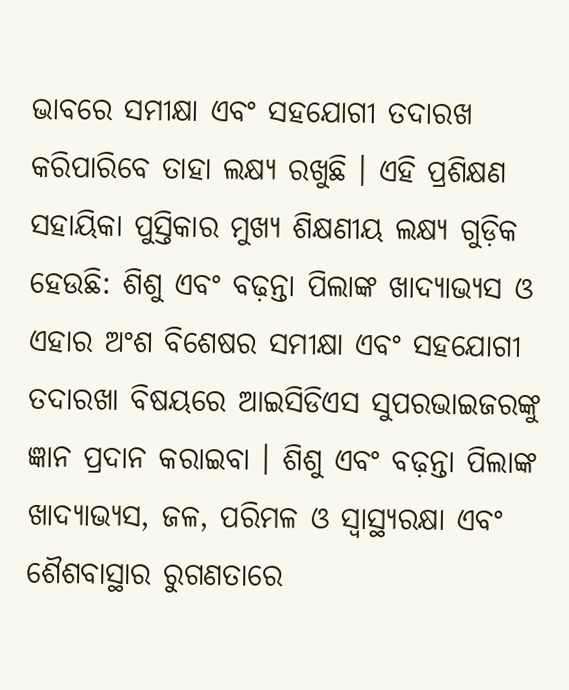ଭାବରେ ସମୀକ୍ଷା ଏବଂ ସହଯୋଗୀ ତଦାରଖ କରିପାରିବେ ତାହା ଲକ୍ଷ୍ୟ ରଖୁଛି । ଏହି ପ୍ରଶିକ୍ଷଣ ସହାୟିକା ପୁସ୍ତିକାର ମୁଖ୍ୟ ଶିକ୍ଷଣୀୟ ଲକ୍ଷ୍ୟ ଗୁଡ଼ିକ ହେଉଛି: ଶିଶୁ ଏବଂ ବଢ଼ନ୍ତା ପିଲାଙ୍କ ଖାଦ୍ୟାଭ୍ୟସ ଓ ଏହାର ଅଂଶ ବିଶେଷର ସମୀକ୍ଷା ଏବଂ ସହଯୋଗୀ ତଦାରଖା ବିଷୟରେ ଆଇସିଡିଏସ ସୁପରଭାଇଜରଙ୍କୁ ଜ୍ଞାନ ପ୍ରଦାନ କରାଇବା । ଶିଶୁ ଏବଂ ବଢ଼ନ୍ତା ପିଲାଙ୍କ ଖାଦ୍ୟାଭ୍ୟସ, ଜଳ, ପରିମଳ ଓ ସ୍ଵାସ୍ଥ୍ୟରକ୍ଷା ଏବଂ ଶୈଶବାସ୍ଥାର ରୁଗଣତାରେ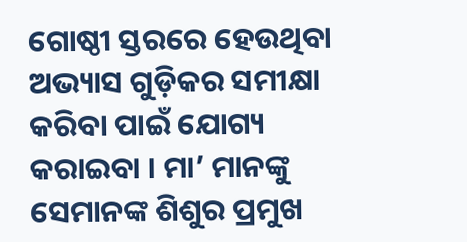ଗୋଷ୍ଠୀ ସ୍ତରରେ ହେଉଥିବା ଅଭ୍ୟାସ ଗୁଡ଼ିକର ସମୀକ୍ଷା କରିବା ପାଇଁ ଯୋଗ୍ୟ କରାଇବା । ମା’ ମାନଙ୍କୁ ସେମାନଙ୍କ ଶିଶୁର ପ୍ରମୁଖ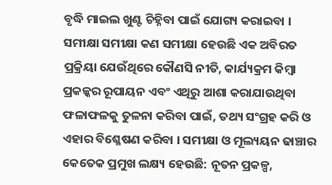ବୃଦ୍ଧି ମାଇଲ ଖୁଣ୍ଟ ଚିହ୍ନିବା ପାଇଁ ଯୋଗ୍ୟ କରାଇବା । ସମୀକ୍ଷା ସମୀକ୍ଷା କଣ ସମୀକ୍ଷା ହେଉଛି ଏକ ଅବିରତ ପ୍ରକ୍ରିୟା ଯେଉଁଥିରେ କୌଣସି ନୀତି, କାର୍ଯ୍ୟକ୍ରମ କିମ୍ବା ପ୍ରକଳ୍କର ରୂପାୟନ ଏବଂ ଏଥିରୁ ଆଶା କରାଯାଉଥିବା ଫଳାଫଳକୁ ତୁଳନା କରିବା ପାଇଁ, ତଥ୍ୟ ସଂଗ୍ରହ କରି ଓ ଏହାର ବିଶ୍ଳେଷଣ କରିବା । ସମୀକ୍ଷା ଓ ମୂଲ୍ୟୟନ ଢାଞ୍ଚାର କେତେକ ପ୍ରମୁଖ ଲକ୍ଷ୍ୟ ହେଉଛି: ନୂତନ ପ୍ରକଳ୍ପ,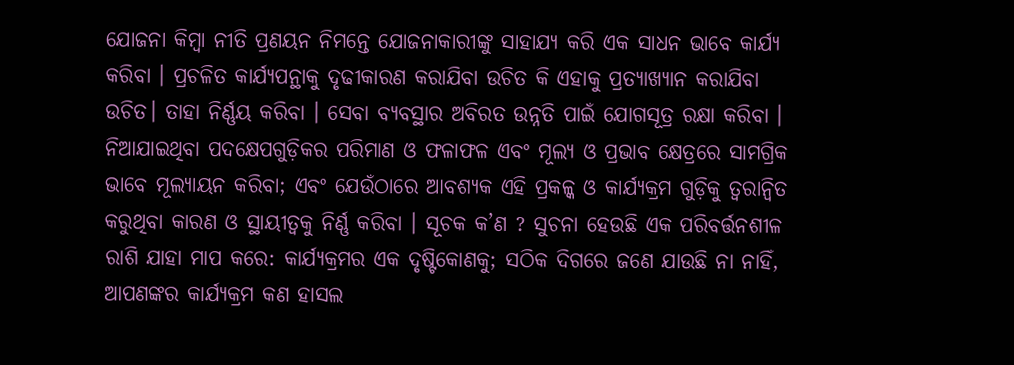ଯୋଜନା କିମ୍ବା ନୀତି ପ୍ରଣୟନ ନିମନ୍ତେ ଯୋଜନାକାରୀଙ୍କୁ ସାହାଯ୍ୟ କରି ଏକ ସାଧନ ଭାବେ କାର୍ଯ୍ୟ କରିବା । ପ୍ରଚଳିତ କାର୍ଯ୍ୟପନ୍ଥାକୁ ଦୃଢୀକାରଣ କରାଯିବା ଉଚିତ କି ଏହାକୁ ପ୍ରତ୍ୟାଖ୍ୟାନ କରାଯିବା ଉଚିତ। ତାହା ନିର୍ଣ୍ଣୟ କରିବା । ସେବା ବ୍ୟବସ୍ଥାର ଅବିରତ ଉନ୍ନତି ପାଇଁ ଯୋଗସୂତ୍ର ରକ୍ଷା କରିବା । ନିଆଯାଇଥିବା ପଦକ୍ଷେପଗୁଡ଼ିକର ପରିମାଣ ଓ ଫଳାଫଳ ଏବଂ ମୂଲ୍ୟ ଓ ପ୍ରଭାବ କ୍ଷେତ୍ରରେ ସାମଗ୍ରିକ ଭାବେ ମୂଲ୍ୟାୟନ କରିବା; ଏବଂ ଯେଉଁଠାରେ ଆବଶ୍ୟକ ଏହି ପ୍ରକଳ୍କ ଓ କାର୍ଯ୍ୟକ୍ରମ ଗୁଡ଼ିକୁ ତ୍ୱରାନ୍ୱିତ କରୁଥିବା କାରଣ ଓ ସ୍ଥାୟୀତ୍ଵକୁ ନିର୍ଣ୍ଣ କରିବା । ସୂଚକ କ’ଣ ? ସୁଚନା ହେଉଛି ଏକ ପରିବର୍ତ୍ତନଶୀଳ ରାଶି ଯାହା ମାପ କରେ: କାର୍ଯ୍ୟକ୍ରମର ଏକ ଦୃଷ୍ଟିକୋଣକୁ; ସଠିକ ଦିଗରେ ଜଣେ ଯାଉଛି ନା ନାହିଁ, ଆପଣଙ୍କର କାର୍ଯ୍ୟକ୍ରମ କଣ ହାସଲ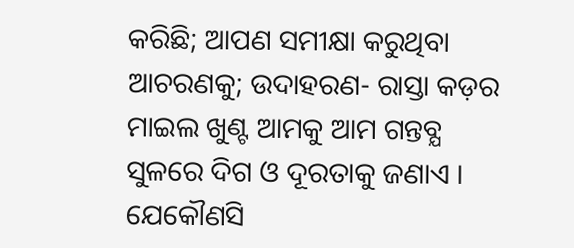କରିଛି; ଆପଣ ସମୀକ୍ଷା କରୁଥିବା ଆଚରଣକୁ; ଉଦାହରଣ- ରାସ୍ତା କଡ଼ର ମାଇଲ ଖୁଣ୍ଟ ଆମକୁ ଆମ ଗନ୍ତବ୍ଯ ସୁଳରେ ଦିଗ ଓ ଦୂରତାକୁ ଜଣାଏ । ଯେକୌଣସି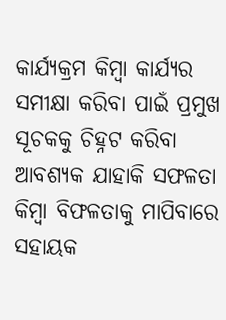କାର୍ଯ୍ୟକ୍ରମ କିମ୍ବା କାର୍ଯ୍ୟର ସମୀକ୍ଷା କରିବା ପାଇଁ ପ୍ରମୁଖ ସୂଚକକୁ ଚିହ୍ନଟ କରିବା ଆବଶ୍ୟକ ଯାହାକି ସଫଳତା କିମ୍ବା ବିଫଳତାକୁ ମାପିବାରେ ସହାୟକ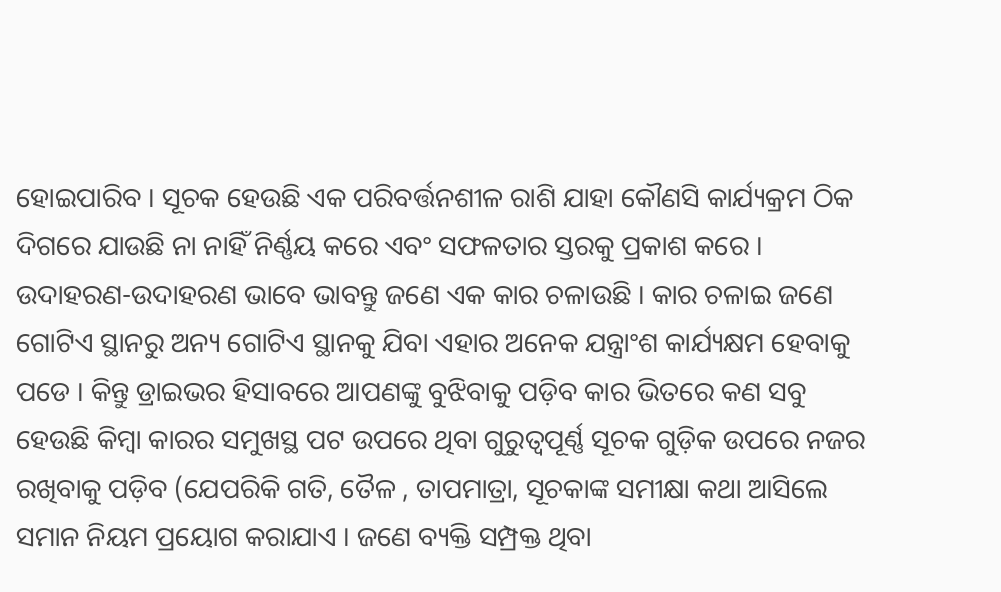ହୋଇପାରିବ । ସୂଚକ ହେଉଛି ଏକ ପରିବର୍ତ୍ତନଶୀଳ ରାଶି ଯାହା କୌଣସି କାର୍ଯ୍ୟକ୍ରମ ଠିକ ଦିଗରେ ଯାଉଛି ନା ନାହିଁ ନିର୍ଣ୍ଣୟ କରେ ଏବଂ ସଫଳତାର ସ୍ତରକୁ ପ୍ରକାଶ କରେ । ଉଦାହରଣ-ଉଦାହରଣ ଭାବେ ଭାବନ୍ତୁ ଜଣେ ଏକ କାର ଚଳାଉଛି । କାର ଚଳାଇ ଜଣେ ଗୋଟିଏ ସ୍ଥାନରୁ ଅନ୍ୟ ଗୋଟିଏ ସ୍ଥାନକୁ ଯିବା ଏହାର ଅନେକ ଯନ୍ତ୍ରାଂଶ କାର୍ଯ୍ୟକ୍ଷମ ହେବାକୁ ପଡେ । କିନ୍ତୁ ଡ୍ରାଇଭର ହିସାବରେ ଆପଣଙ୍କୁ ବୁଝିବାକୁ ପଡ଼ିବ କାର ଭିତରେ କଣ ସବୁ ହେଉଛି କିମ୍ବା କାରର ସମୁଖସ୍ଥ ପଟ ଉପରେ ଥିବା ଗୁରୁତ୍ବପୂର୍ଣ୍ଣ ସୂଚକ ଗୁଡ଼ିକ ଉପରେ ନଜର ରଖିବାକୁ ପଡ଼ିବ (ଯେପରିକି ଗତି, ତୈଳ , ତାପମାତ୍ରା, ସୂଚକାଙ୍କ ସମୀକ୍ଷା କଥା ଆସିଲେ ସମାନ ନିୟମ ପ୍ରୟୋଗ କରାଯାଏ । ଜଣେ ବ୍ୟକ୍ତି ସମ୍ପ୍ରକ୍ତ ଥିବା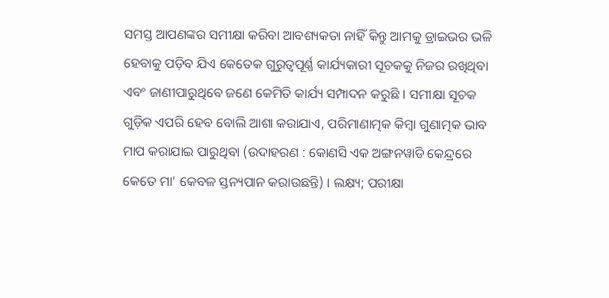ସମସ୍ତ ଆପଣଙ୍କର ସମୀକ୍ଷା କରିବା ଆବଶ୍ୟକତା ନାହିଁ କିନ୍ତୁ ଆମକୁ ଡ୍ରାଇଭର ଭଳି ହେବାକୁ ପଡ଼ିବ ଯିଏ କେତେକ ଗୁରୁତ୍ଵପୂର୍ଣ୍ଣ କାର୍ଯ୍ୟକାରୀ ସୂଚକକୁ ନିଜର ରଖିଥିବା ଏବଂ ଜାଣୀପାରୁଥିବେ ଜଣେ କେମିତି କାର୍ଯ୍ୟ ସମ୍ପାଦନ କରୁଛି । ସମୀକ୍ଷା ସୂଚକ ଗୁଡ଼ିକ ଏପରି ହେବ ବୋଲି ଆଶା କରାଯାଏ, ପରିମାଣାତ୍ମକ କିମ୍ବା ଗୁଣାତ୍ମକ ଭାବ ମାପ କରାଯାଇ ପାରୁଥିବା (ଉଦାହରଣ : କୋଣସି ଏକ ଅଙ୍ଗନୱାଡି କେନ୍ଦ୍ରରେ କେତେ ମା' କେବଳ ସ୍ତନ୍ୟପାନ କରାଉଛନ୍ତି) । ଲକ୍ଷ୍ୟ; ପରୀକ୍ଷା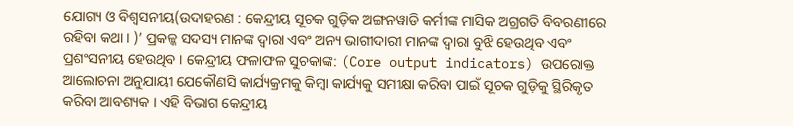ଯୋଗ୍ୟ ଓ ବିଶ୍ଵସନୀୟ(ଉଦାହରଣ : କେନ୍ଦ୍ରୀୟ ସୂଚକ ଗୁଡ଼ିକ ଅଙ୍ଗନୱାଡି କର୍ମୀଙ୍କ ମାସିକ ଅଗ୍ରଗତି ବିବରଣୀରେ ରହିବା କଥା । )’ ପ୍ରକଳ୍କ ସଦସ୍ୟ ମାନଙ୍କ ଦ୍ଵାରା ଏବଂ ଅନ୍ୟ ଭାଗୀଦାରୀ ମାନଙ୍କ ଦ୍ଵାରା ବୁଝି ହେଉଥିବ ଏବଂ ପ୍ରଶଂସନୀୟ ହେଉଥିବ । କେନ୍ଦ୍ରୀୟ ଫଳାଫଳ ସୁଚକାଙ୍କ: (Core output indicators) ଉପରୋକ୍ତ ଆଲୋଚନା ଅନୁଯାୟୀ ଯେକୌଣସି କାର୍ଯ୍ୟକ୍ରମକୁ କିମ୍ବା କାର୍ଯ୍ୟକୁ ସମୀକ୍ଷା କରିବା ପାଇଁ ସୂଚକ ଗୁଡ଼ିକୁ ସ୍ଥିରିକୃତ କରିବା ଆବଶ୍ୟକ । ଏହି ବିଭାଗ କେନ୍ଦ୍ରୀୟ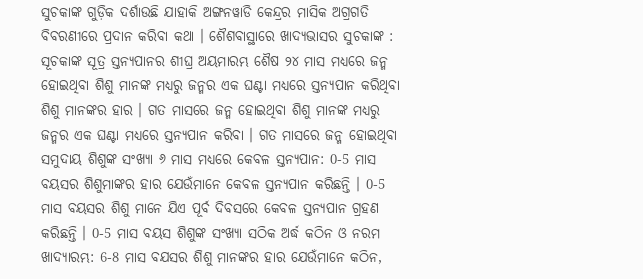ସୁଚକାଙ୍କ ଗୁଡ଼ିକ ଦର୍ଶାଉଛି ଯାହାକି ଅଙ୍ଗନୱାଡି କେନ୍ଦ୍ରର ମାସିକ ଅଗ୍ରଗତି ବିବରଣୀରେ ପ୍ରଦାନ କରିବା କଥା । ଶୈଶବାସ୍ଥାରେ ଖାଦ୍ୟଭାସର ସୁଚକାଙ୍କ : ସୂଚକାଙ୍କ ସୂତ୍ର ସ୍ତନ୍ୟପାନର ଶୀଘ୍ର ଅୟମାରମ୍ଭ ଶୈଷ ୨୪ ମାସ ମଧ୍ୟରେ ଜନ୍ମ ହୋଇଥିବା ଶିଶୁ ମାନଙ୍କ ମଧ୍ୟରୁ ଜନ୍ମର ଏକ ଘଣ୍ଟା ମଧ୍ୟରେ ସ୍ତନ୍ୟପାନ କରିଥିବା ଶିଶୁ ମାନଙ୍କର ହାର । ଗତ ମାସରେ ଜନ୍ମ ହୋଇଥିବା ଶିଶୁ ମାନଙ୍କ ମଧ୍ୟରୁ ଜନ୍ମର ଏକ ଘଣ୍ଟା ମଧ୍ୟରେ ସ୍ତନ୍ୟପାନ କରିବା । ଗତ ମାସରେ ଜନ୍ମ ହୋଇଥିବା ସମୁଦାୟ ଶିଶୁଙ୍କ ସଂଖ୍ୟା ୬ ମାସ ମଧ୍ୟରେ କେବଳ ସ୍ତନ୍ୟପାନ: 0-5 ମାସ ବୟସର ଶିଶୁମାଙ୍କର ହାର ଯେଉଁମାନେ କେବଳ ସ୍ତନ୍ୟପାନ କରିଛନ୍ତି । 0-5 ମାସ ବୟସର ଶିଶୁ ମାନେ ଯିଏ ପୂର୍ବ ଦିବସରେ କେବଳ ସ୍ତନ୍ୟପାନ ଗ୍ରହଣ କରିଛନ୍ତି । 0-5 ମାସ ବୟସ ଶିଶୁଙ୍କ ସଂଖ୍ୟା ସଠିକ ଅର୍ଦ୍ଧ କଠିନ ଓ ନରମ ଖାଦ୍ୟାରମ୍ଭ: 6-8 ମାସ ବଯସର ଶିଶୁ ମାନଙ୍କର ହାର ଯେଉଁମାନେ କଠିନ,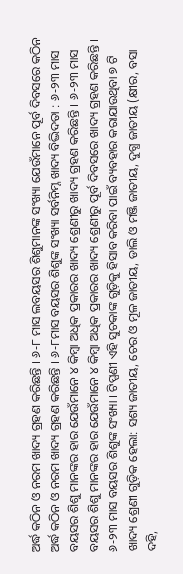ଅର୍ଦ୍ଧ କଠିନ ଓ ନରମ ଖାଦ୍ୟ ଗ୍ରହଣ କରିଛନ୍ତି । ୬-୮ ମାସ ଲବୟସର ଶିଶୁମାନଙ୍କ ସଂଖ୍ୟା ଯେଉଁମାନେ ପୂର୍ବ ଦିବସରେ କଠିନ ଅର୍ଦ୍ଧ କଠିନ ଓ ନରମ ଖାଦ୍ୟ ଗ୍ରହଣ କରିଛନ୍ତି । ୬-୮ମାସ ବୟସର ଶିଶୁଙ୍କ ସଂଖ୍ୟା ସର୍ବନିମ୍ନ ଖାଦ୍ୟ ବିଦ୍ଭିଦତା : ୬-୨୩ ମାସ ବୟସର ଶିଶୁ ମାନଙ୍କର ହାର ଯେଉଁମାନେ ୪ କିମ୍ବା ଅଧିକ ପ୍ରକାରର ଖାଦ୍ୟ ଶ୍ରେଣୀରୁ ଖାଦ୍ୟ ଗ୍ରହଣ କରିଛନ୍ତି । ୬-୨୩ ମାସ ବୟସର ଶିଶୁ ମାନଙ୍କର ହାର ଯେଉଁମାନେ ୪ କିମ୍ବା ଅଧିକ ପ୍ରକାରର ଖାଦ୍ୟ ଶ୍ରେଣୀରୁ ପୂର୍ବ ଦିବସରେ ଖାଦ୍ୟ ଗ୍ରହଣ କରିଛନ୍ତି । ୬-୨୩ ମାସ ବୟସର ଶିଶୁଙ୍କ ସଂଖ୍ୟା । ଟିପ୍ପଣୀ ଏହି ସୁଚକାଙ୍କ ଗୁଡ଼ିକୁ ହିସାବ କରିବା ପାଇଁ ବ୍ୟବହାର କରାଯାଉଥିବା ୭ ଟି ଖାଦ୍ୟ ଶ୍ରେଣୀ ଗୁଡ଼ିକ ହେଲା: ସଶ୍ୟ ଜାତୀୟ, ଚେର ଓ ମୂଳ ଜାତୀୟ, ଡାଲି ଓ ମଞ୍ଜି ଜାତୀୟ, ଦୁଗ୍ଧ ଜାତୀୟ (କ୍ଷୀର, ବସା ଦହି,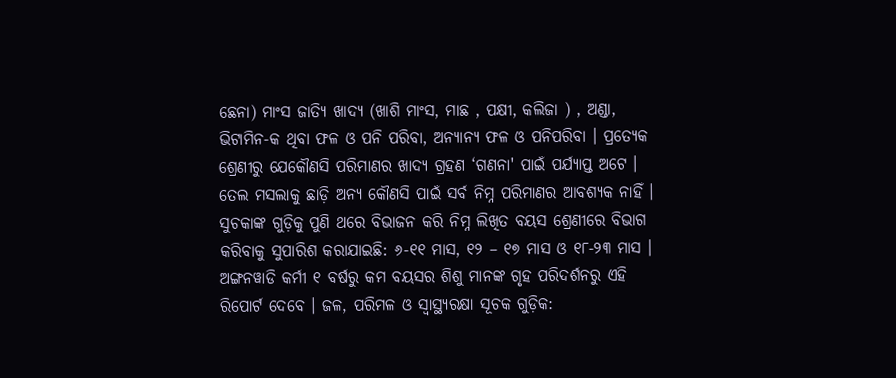ଛେନା) ମାଂସ ଜାତ୍ୟି ଖାଦ୍ୟ (ଖାଶି ମାଂସ, ମାଛ , ପକ୍ଷୀ, କଲିଜା ) , ଅଣ୍ଡା, ଭିଟାମିନ-କ ଥିବା ଫଳ ଓ ପନି ପରିବା, ଅନ୍ୟାନ୍ୟ ଫଳ ଓ ପନିପରିବା । ପ୍ରତ୍ୟେକ ଶ୍ରେଣୀରୁ ଯେକୌଣସି ପରିମାଣର ଖାଦ୍ୟ ଗ୍ରହଣ ‘ଗଣନା' ପାଇଁ ପର୍ଯ୍ୟାପ୍ତ ଅଟେ । ତେଲ ମସଲାକୁ ଛାଡ଼ି ଅନ୍ୟ କୌଣସି ପାଇଁ ସର୍ବ ନିମ୍ନ ପରିମାଣର ଆବଶ୍ୟକ ନାହିଁ । ସୁଚକାଙ୍କ ଗୁଡ଼ିକୁ ପୁଣି ଥରେ ବିଭାଜନ କରି ନିମ୍ନ ଲିଖିତ ବୟସ ଶ୍ରେଣୀରେ ବିଭାଗ କରିବାକୁ ସୁପାରିଶ କରାଯାଇଛି: ୬-୧୧ ମାସ, ୧୨ – ୧୭ ମାସ ଓ ୧୮-୨୩ ମାସ । ଅଙ୍ଗନୱାଡି କର୍ମୀ ୧ ବର୍ଷରୁ କମ ବୟସର ଶିଶୁ ମାନଙ୍କ ଗୃହ ପରିଦର୍ଶନରୁ ଏହି ରିପୋର୍ଟ ଦେବେ । ଜଳ, ପରିମଳ ଓ ସ୍ୱାସ୍ଥ୍ୟରକ୍ଷା ସୂଚକ ଗୁଡ଼ିକ: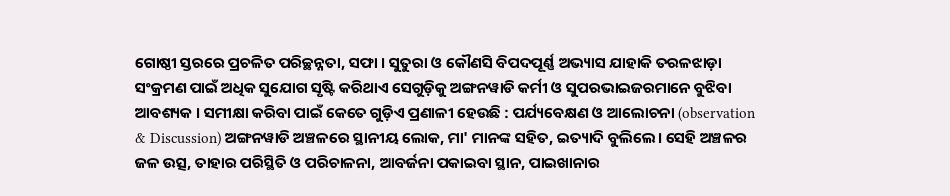ଗୋଷ୍ଠୀ ସ୍ତରରେ ପ୍ରଚଳିତ ପରିଚ୍ଛନ୍ନତା, ସଫା । ସୁତୁରା ଓ କୌଣସି ବିପଦପୂର୍ଣ୍ଣ ଅଭ୍ୟାସ ଯାହାକି ତରଳଝାଡ଼ା ସଂକ୍ରମଣ ପାଇଁ ଅଧିକ ସୁଯୋଗ ସୃଷ୍ଟି କରିଥାଏ ସେଗୁଡ଼ିକୁ ଅଙ୍ଗନୱାଡି କର୍ମୀ ଓ ସୁପରଭାଇଜରମାନେ ବୁଝିବା ଆବଶ୍ୟକ । ସମୀକ୍ଷା କରିବା ପାଇଁ କେତେ ଗୁଡ଼ିଏ ପ୍ରଣାଳୀ ହେଉଛି : ପର୍ଯ୍ୟବେକ୍ଷଣ ଓ ଆଲୋଚନା (observation & Discussion) ଅଙ୍ଗନୱାଡି ଅଞ୍ଚଳରେ ସ୍ଥାନୀୟ ଲୋକ, ମା' ମାନଙ୍କ ସହିତ, ଇତ୍ୟାଦି ବୁଲିଲେ। ସେହି ଅଞ୍ଚଳର ଜଳ ଉତ୍ସ, ତାହାର ପରିସ୍ଥିତି ଓ ପରିଚାଳନା, ଆବର୍ଜନା ପକାଇବା ସ୍ଥାନ, ପାଇଖାନାର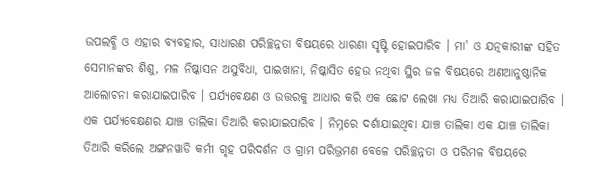ଉପଲବ୍ଧି ଓ ଏହାର ବ୍ୟବହାର, ସାଧାରଣ ପରିଚ୍ଛନ୍ନତା ବିଷୟରେ ଧାରଣା ସୃଷ୍ଟି ହୋଇପାରିବ । ମା' ଓ ଯତ୍ନକାରୀଙ୍କ ସହିତ ସେମାନଙ୍କର ଶିଶୁ, ମଳ ନିଷ୍କାସନ ଅସୁବିଧା, ପାଇଖାନା, ନିଷ୍କାସିତ ହେଉ ନଥିବା ସ୍ଥିର ଜଳ ବିଷୟରେ ଅଣଆନୁଷ୍ଠାନିକ ଆଲୋଚନା କରାଯାଇପାରିବ । ପର୍ଯ୍ୟବେକ୍ଷଣ ଓ ଉତ୍ତରକୁ ଆଧାର କରି ଏକ ଛୋଟ ଲେଖା ମଧ୍ୟ ତିଆରି କରାଯାଇପାରିବ । ଏକ ପର୍ଯ୍ୟବେକ୍ଷଣର ଯାଞ୍ଚ ତାଲିକା ତିଆରି କରାଯାଇପାରିବ । ନିମ୍ନରେ ଦର୍ଶାଯାଇଥିବା ଯାଞ୍ଚ ତାଲିକା ଏକ ଯାଞ୍ଚ ତାଲିକା ତିଆରି କରିଲେ ଅଙ୍ଗନୱାଡି କର୍ମୀ ଗୃହ ପରିଦର୍ଶନ ଓ ଗ୍ରାମ ପରିଭ୍ରମଣ ବେଳେ ପରିଚ୍ଛନ୍ନତା ଓ ପରିମଳ ବିଷୟରେ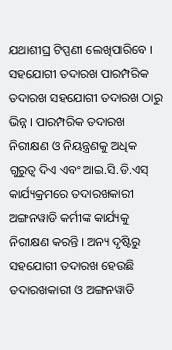ଯଥାଶୀଘ୍ର ଟିପ୍ପଣୀ ଲେଖିପାରିବେ । ସହଯୋଗୀ ତଦାରଖ ପାରମ୍ପରିକ ତଦାରଖ ସହଯୋଗୀ ତଦାରଖ ଠାରୁ ଭିନ୍ନ । ପାରମ୍ପରିକ ତଦାରଖ ନିରୀକ୍ଷଣ ଓ ନିୟନ୍ତ୍ରଣକୁ ଅଧିକ ଗୁରୁତ୍ବ ଦିଏ ଏବଂ ଆଇ.ସି.ଡି.ଏସ୍ କାର୍ଯ୍ୟକ୍ରମରେ ତଦାରଖକାରୀ ଅଙ୍ଗନୱାଡି କର୍ମୀଙ୍କ କାର୍ଯ୍ୟକୁ ନିରୀକ୍ଷଣ କରନ୍ତି । ଅନ୍ୟ ଦୃଷ୍ଟିରୁ ସହଯୋଗୀ ତଦାରଖ ହେଉଛି ତଦାରଖକାରୀ ଓ ଅଙ୍ଗନୱାଡି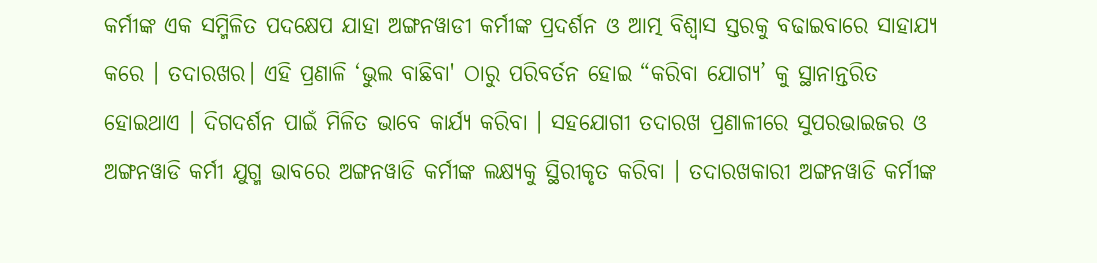କର୍ମୀଙ୍କ ଏକ ସମ୍ମିଳିତ ପଦକ୍ଷେପ ଯାହା ଅଙ୍ଗନୱାଡୀ କର୍ମୀଙ୍କ ପ୍ରଦର୍ଶନ ଓ ଆତ୍ମ ବିଶ୍ଵାସ ସ୍ତରକୁ ବଢାଇବାରେ ସାହାଯ୍ୟ କରେ । ତଦାରଖର। ଏହି ପ୍ରଣାଳି ‘ଭୁଲ ବାଛିବା' ଠାରୁ ପରିବର୍ତନ ହୋଇ “କରିବା ଯୋଗ୍ୟ’ କୁ ସ୍ଥାନାନ୍ତରିତ ହୋଇଥାଏ । ଦିଗଦର୍ଶନ ପାଇଁ ମିଳିତ ଭାବେ କାର୍ଯ୍ୟ କରିବା । ସହଯୋଗୀ ତଦାରଖ ପ୍ରଣାଳୀରେ ସୁପରଭାଇଜର ଓ ଅଙ୍ଗନୱାଡି କର୍ମୀ ଯୁଗ୍ମ ଭାବରେ ଅଙ୍ଗନୱାଡି କର୍ମୀଙ୍କ ଲକ୍ଷ୍ୟକୁ ସ୍ଥିରୀକୃତ କରିବା । ତଦାରଖକାରୀ ଅଙ୍ଗନୱାଡି କର୍ମୀଙ୍କ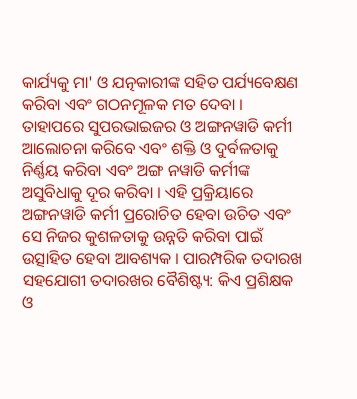କାର୍ଯ୍ୟକୁ ମା' ଓ ଯତ୍ନକାରୀଙ୍କ ସହିତ ପର୍ଯ୍ୟବେକ୍ଷଣ କରିବା ଏବଂ ଗଠନମୂଳକ ମତ ଦେବା । ତାହାପରେ ସୁପରଭାଇଜର ଓ ଅଙ୍ଗନୱାଡି କର୍ମୀ ଆଲୋଚନା କରିବେ ଏବଂ ଶକ୍ତି ଓ ଦୁର୍ବଳତାକୁ ନିର୍ଣ୍ଣୟ କରିବା ଏବଂ ଅଙ୍ଗ ନୱାଡି କର୍ମୀଙ୍କ ଅସୁବିଧାକୁ ଦୂର କରିବା । ଏହି ପ୍ରକ୍ରିୟାରେ ଅଙ୍ଗନୱାଡି କର୍ମୀ ପ୍ରରୋଚିତ ହେବା ଉଚିତ ଏବଂ ସେ ନିଜର କୁଶଳତାକୁ ଉନ୍ନତି କରିବା ପାଇଁ ଉତ୍ସାହିତ ହେବା ଆବଶ୍ୟକ । ପାରମ୍ପରିକ ତଦାରଖ ସହଯୋଗୀ ତଦାରଖର ବୈଶିଷ୍ଟ୍ୟ: କିଏ ପ୍ରଶିକ୍ଷକ ଓ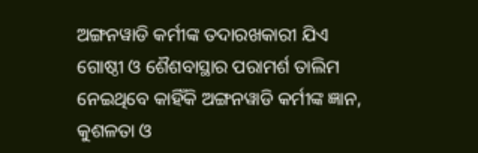ଅଙ୍ଗନୱାଡି କର୍ମୀଙ୍କ ତଦାରଖକାରୀ ଯିଏ ଗୋଷ୍ଠୀ ଓ ଶୈଶବାସ୍ଥାର ପରାମର୍ଶ ତାଲିମ ନେଇଥିବେ କାହିଁକି ଅଙ୍ଗନୱାଡି କର୍ମୀଙ୍କ ଜ୍ଞାନ, କୁଶଳତା ଓ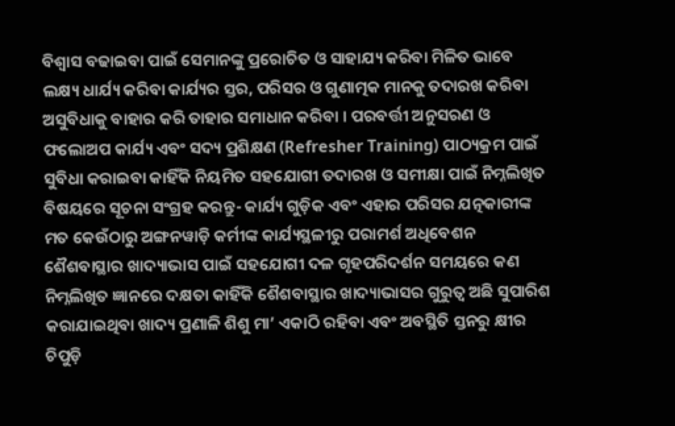ବିଶ୍ଵାସ ବଢାଇବା ପାଇଁ ସେମାନଙ୍କୁ ପ୍ରରୋଚିତ ଓ ସାହାଯ୍ୟ କରିବା ମିଳିତ ଭାବେ ଲକ୍ଷ୍ୟ ଧାର୍ଯ୍ୟ କରିବା କାର୍ଯ୍ୟର ସ୍ତର, ପରିସର ଓ ଗୁଣାତ୍ମକ ମାନକୁ ତଦାରଖ କରିବା ଅସୁବିଧାକୁ ବାହାର କରି ତାହାର ସମାଧାନ କରିବା । ପରବର୍ତ୍ତୀ ଅନୁସରଣ ଓ ଫଲୋଅପ କାର୍ଯ୍ୟ ଏବଂ ସଦ୍ୟ ପ୍ରଶିକ୍ଷଣ (Refresher Training) ପାଠ୍ୟକ୍ରମ ପାଇଁ ସୁବିଧା କରାଇବା କାହିଁକି ନିୟମିତ ସହଯୋଗୀ ତଦାରଖ ଓ ସମୀକ୍ଷା ପାଇଁ ନିମ୍ନଲିଖିତ ବିଷୟରେ ସୂଚନା ସଂଗ୍ରହ କରନ୍ତୁ- କାର୍ଯ୍ୟ ଗୁଡ଼ିକ ଏବଂ ଏହାର ପରିସର ଯତ୍ନକାରୀଙ୍କ ମତ କେଉଁଠାରୁ ଅଙ୍ଗନୱାଡ଼ି କର୍ମୀଙ୍କ କାର୍ଯ୍ୟସ୍ଥଳୀରୁ ପରାମର୍ଶ ଅଧିବେଶନ ଶୈଶବାସ୍ଥାର ଖାଦ୍ୟାଭାସ ପାଇଁ ସହଯୋଗୀ ଦଳ ଗୃହପରିଦର୍ଶନ ସମୟରେ କଣ ନିମ୍ନଲିଖିତ ଜ୍ଞାନରେ ଦକ୍ଷତା କାହିଁକି ଶୈଶବାସ୍ଥାର ଖାଦ୍ୟାଭାସର ଗୁରୁତ୍ଵ ଅଛି ସୁପାରିଶ କରାଯାଇଥିବା ଖାଦ୍ୟ ପ୍ରଣାଳି ଶିଶୁ ମା’ ଏକାଠି ରହିବା ଏବଂ ଅବସ୍ଥିତି ସ୍ତନରୁ କ୍ଷୀର ଚିପୁଡ଼ି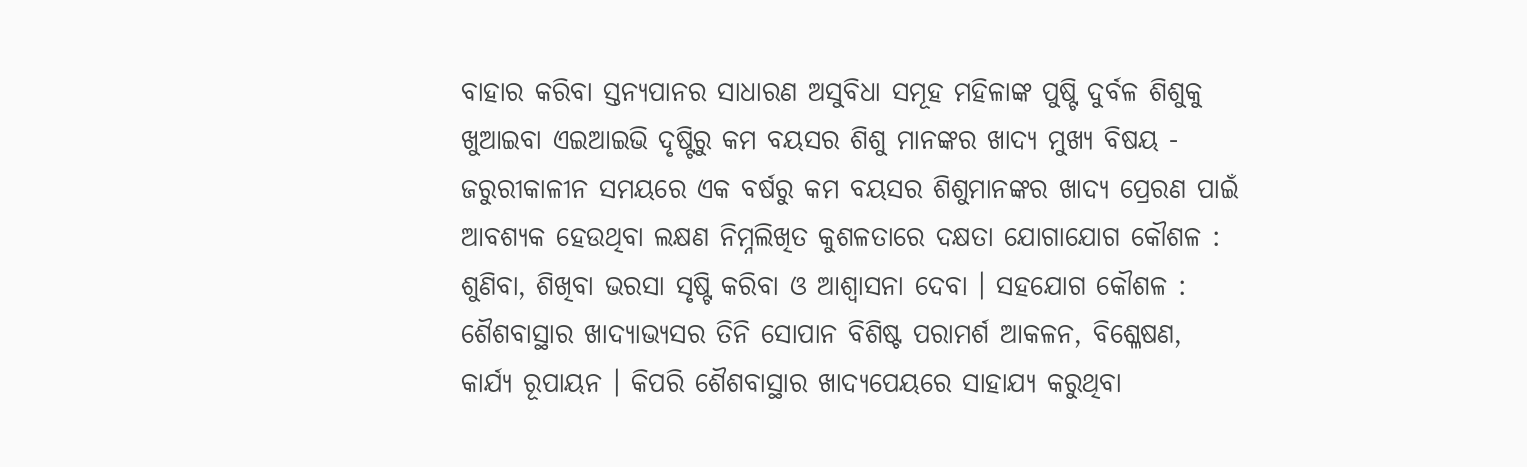ବାହାର କରିବା ସ୍ତନ୍ୟପାନର ସାଧାରଣ ଅସୁବିଧା ସମୂହ ମହିଳାଙ୍କ ପୁଷ୍ଟି ଦୁର୍ବଳ ଶିଶୁକୁ ଖୁଆଇବା ଏଇଆଇଭି ଦୃଷ୍ଟିରୁ କମ ବୟସର ଶିଶୁ ମାନଙ୍କର ଖାଦ୍ୟ ମୁଖ୍ୟ ବିଷୟ - ଜରୁରୀକାଳୀନ ସମୟରେ ଏକ ବର୍ଷରୁ କମ ବୟସର ଶିଶୁମାନଙ୍କର ଖାଦ୍ୟ ପ୍ରେରଣ ପାଇଁ ଆବଶ୍ୟକ ହେଉଥିବା ଲକ୍ଷଣ ନିମ୍ନଲିଖିତ କୁଶଳତାରେ ଦକ୍ଷତା ଯୋଗାଯୋଗ କୌଶଳ : ଶୁଣିବା, ଶିଖିବା ଭରସା ସୃଷ୍ଟି କରିବା ଓ ଆଶ୍ଵାସନା ଦେବା । ସହଯୋଗ କୌଶଳ : ଶୈଶବାସ୍ଥାର ଖାଦ୍ୟାଭ୍ୟସର ତିନି ସୋପାନ ବିଶିଷ୍ଟ ପରାମର୍ଶ ଆକଳନ, ବିଶ୍ଳେଷଣ, କାର୍ଯ୍ୟ ରୂପାୟନ । କିପରି ଶୈଶବାସ୍ଥାର ଖାଦ୍ୟପେୟରେ ସାହାଯ୍ୟ କରୁଥିବା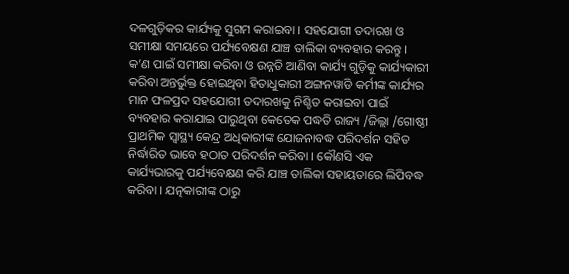ଦଳଗୁଡ଼ିକର କାର୍ଯ୍ୟକୁ ସୁଗମ କରାଇବା । ସହଯୋଗୀ ତଦାରଖ ଓ ସମୀକ୍ଷା ସମୟରେ ପର୍ଯ୍ୟବେକ୍ଷଣ ଯାଞ୍ଚ ତାଲିକା ବ୍ୟବହାର କରନ୍ତୁ । କ’ଣ ପାଇଁ ସମୀକ୍ଷା କରିବା ଓ ଉନ୍ନତି ଆଣିବା କାର୍ଯ୍ୟ ଗୁଡ଼ିକୁ କାର୍ଯ୍ୟକାରୀ କରିବା ଅନ୍ତର୍ଭୁକ୍ତ ହୋଇଥିବା ହିତାଧୁକାରୀ ଅଙ୍ଗନୱାଡି କର୍ମୀଙ୍କ କାର୍ଯ୍ୟର ମାନ ଫଳପ୍ରଦ ସହଯୋଗୀ ତଦାରଖକୁ ନିଶ୍ଚିତ କରାଇବା ପାଇଁ ବ୍ୟବହାର କରାଯାଇ ପାରୁଥିବା କେତେକ ପଦ୍ଧତି ରାଜ୍ୟ /ଜିଲ୍ଲା /ଗୋଷ୍ଠୀ ପ୍ରାଥମିକ ସ୍ଵାସ୍ଥ୍ୟ କେନ୍ଦ୍ର ଅଧିକାରୀଙ୍କ ଯୋଜନାବଦ୍ଧ ପରିଦର୍ଶନ ସହିତ ନିର୍ଦ୍ଧାରିତ ଭାବେ ହଠାତ ପରିଦର୍ଶନ କରିବା । କୌଣସି ଏକ କାର୍ଯ୍ୟଭାରକୁ ପର୍ଯ୍ୟବେକ୍ଷଣ କରି ଯାଞ୍ଚ ତାଲିକା ସହାୟତାରେ ଲିପିବଦ୍ଧ କରିବା । ଯତ୍ନକାରୀଙ୍କ ଠାରୁ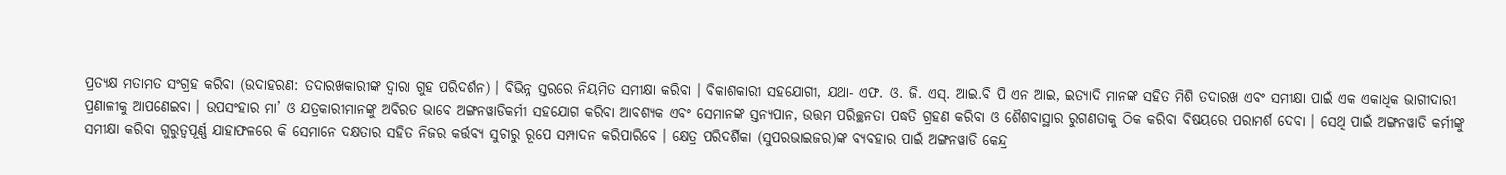ପ୍ରତ୍ୟକ୍ଷ ମତାମତ ସଂଗ୍ରହ କରିବା (ଉଦାହରଣ: ତଦାରଖକାରୀଙ୍କ ଦ୍ଵାରା ଗୁହ ପରିଦର୍ଶନ) । ବିଭିନ୍ନ ସ୍ତରରେ ନିୟମିତ ସମୀକ୍ଷା କରିବା । ବିକାଶକାରୀ ସହଯୋଗୀ, ଯଥା- ଏଫ. ଓ. ଜି. ଏସ୍. ଆଇ.ବି ପି ଏନ ଆଇ, ଇତ୍ୟାଦି ମାନଙ୍କ ସହିତ ମିଶି ତଦାରଖ ଏବଂ ସମୀକ୍ଷା ପାଇଁ ଏକ ଏକାଧିକ ଭାଗୀଦାରୀ ପ୍ରଣାଳୀକୁ ଆପଣେଇବା । ଉପସଂହାର ମା’ ଓ ଯତ୍ରକାରୀମାନଙ୍କୁ ଅବିରତ ଭାବେ ଅଙ୍ଗନୱାଡିକର୍ମୀ ସହଯୋଗ କରିବା ଆବଶ୍ୟକ ଏବଂ ସେମାନଙ୍କ ସ୍ତନ୍ୟପାନ, ଉତ୍ତମ ପରିଚ୍ଛନତା ପଦ୍ଧତି ଗ୍ରହଣ କରିବା ଓ ଶୈଶବାସ୍ଥାର ରୁଗଣତାକୁ ଠିକ କରିବା ବିଷୟରେ ପରାମର୍ଶ ଦେବା । ସେଥି ପାଇଁ ଅଙ୍ଗନୱାଡି କର୍ମୀଙ୍କୁ ସମୀକ୍ଷା କରିବା ଗୁରୁତ୍ଵପୂର୍ଣ୍ଣ ଯାହାଫଳରେ କି ସେମାନେ ଦକ୍ଷତାର ସହିତ ନିଜର କର୍ତ୍ତବ୍ୟ ସୁଚାରୁ ରୂପେ ସମ୍ପାଦନ କରିପାରିବେ । କ୍ଷେତ୍ର ପରିଦର୍ଶିକା (ସୁପରଭାଇଜର)ଙ୍କ ବ୍ୟବହାର ପାଇଁ ଅଙ୍ଗନୱାଡି କେନ୍ଦ୍ର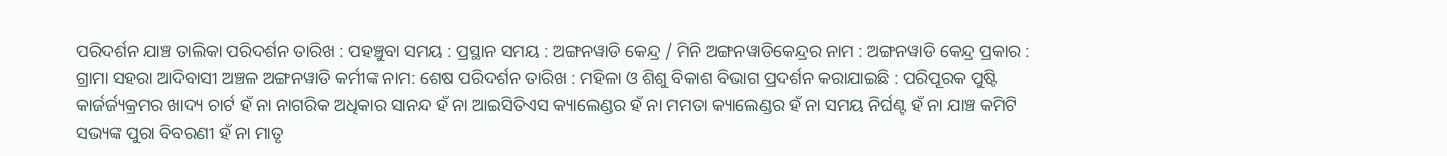ପରିଦର୍ଶନ ଯାଞ୍ଚ ତାଲିକା ପରିଦର୍ଶନ ତାରିଖ : ପହଞ୍ଚୁବା ସମୟ : ପ୍ରସ୍ଥାନ ସମୟ : ଅଙ୍ଗନୱାଡି କେନ୍ଦ୍ର / ମିନି ଅଙ୍ଗନୱାଡିକେନ୍ଦ୍ରର ନାମ : ଅଙ୍ଗନୱାଡି କେନ୍ଦ୍ର ପ୍ରକାର : ଗ୍ରାମା ସହରା ଆଦିବାସୀ ଅଞ୍ଚଳ ଅଙ୍ଗନୱାଡି କର୍ମୀଙ୍କ ନାମ: ଶେଷ ପରିଦର୍ଶନ ତାରିଖ : ମହିଳା ଓ ଶିଶୁ ବିକାଶ ବିଭାଗ ପ୍ରଦର୍ଶନ କରାଯାଇଛି : ପରିପୂରକ ପୁଷ୍ଟି କାର୍ଜର୍ଜ୍ୟକ୍ରମର ଖାଦ୍ୟ ଚାର୍ଟ ହଁ ନା ନାଗରିକ ଅଧିକାର ସାନନ୍ଦ ହଁ ନା ଆଇସିତିଏସ କ୍ୟାଲେଣ୍ଡର ହଁ ନା ମମତା କ୍ୟାଲେଣ୍ଡର ହଁ ନା ସମୟ ନିର୍ଘଣ୍ଟ ହଁ ନା ଯାଞ୍ଚ କମିଟି ସଭ୍ୟଙ୍କ ପୁରା ବିବରଣୀ ହଁ ନା ମାତୃ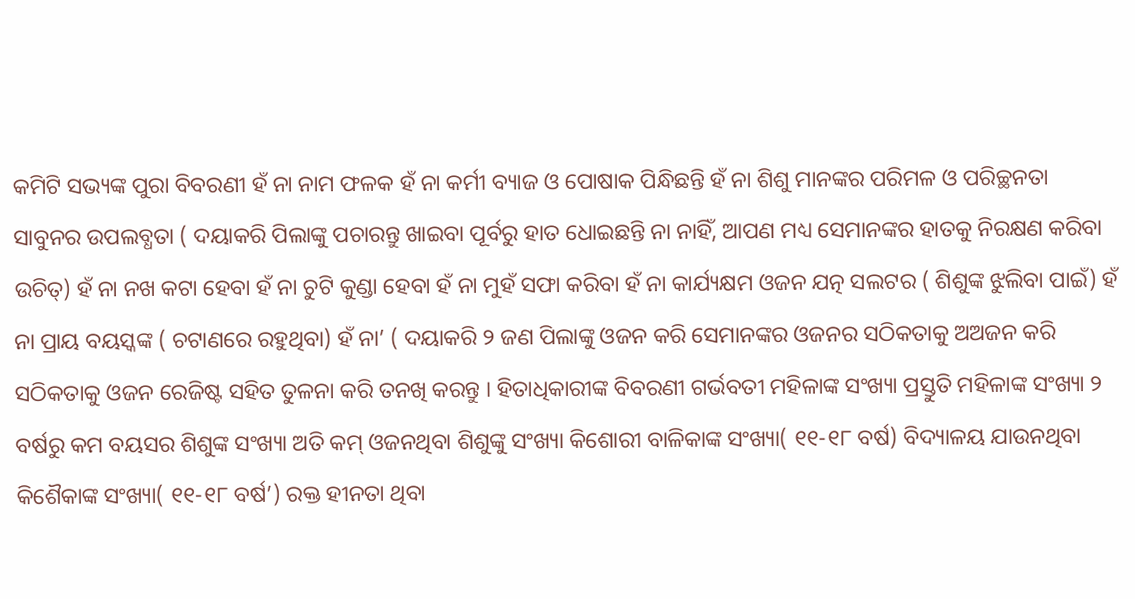କମିଟି ସଭ୍ୟଙ୍କ ପୁରା ବିବରଣୀ ହଁ ନା ନାମ ଫଳକ ହଁ ନା କର୍ମୀ ବ୍ୟାଜ ଓ ପୋଷାକ ପିନ୍ଧିଛନ୍ତି ହଁ ନା ଶିଶୁ ମାନଙ୍କର ପରିମଳ ଓ ପରିଚ୍ଛନତା ସାବୁନର ଉପଲବ୍ଧତା ( ଦୟାକରି ପିଲାଙ୍କୁ ପଚାରନ୍ତୁ ଖାଇବା ପୂର୍ବରୁ ହାତ ଧୋଇଛନ୍ତି ନା ନାହିଁ, ଆପଣ ମଧ୍ୟ ସେମାନଙ୍କର ହାତକୁ ନିରକ୍ଷଣ କରିବା ଉଚିତ୍) ହଁ ନା ନଖ କଟା ହେବା ହଁ ନା ଚୁଟି କୁଣ୍ଡା ହେବା ହଁ ନା ମୁହଁ ସଫା କରିବା ହଁ ନା କାର୍ଯ୍ୟକ୍ଷମ ଓଜନ ଯତ୍ନ ସଲଟର ( ଶିଶୁଙ୍କ ଝୁଲିବା ପାଇଁ) ହଁ ନା ପ୍ରାୟ ବୟସ୍କଙ୍କ ( ଚଟାଣରେ ରହୁଥିବା) ହଁ ନା’ ( ଦୟାକରି ୨ ଜଣ ପିଲାଙ୍କୁ ଓଜନ କରି ସେମାନଙ୍କର ଓଜନର ସଠିକତାକୁ ଅଅଜନ କରି ସଠିକତାକୁ ଓଜନ ରେଜିଷ୍ଟ ସହିତ ତୁଳନା କରି ତନଖି କରନ୍ତୁ । ହିତାଧିକାରୀଙ୍କ ବିବରଣୀ ଗର୍ଭବତୀ ମହିଳାଙ୍କ ସଂଖ୍ୟା ପ୍ରସ୍ତୁତି ମହିଳାଙ୍କ ସଂଖ୍ୟା ୨ ବର୍ଷରୁ କମ ବୟସର ଶିଶୁଙ୍କ ସଂଖ୍ୟା ଅତି କମ୍ ଓଜନଥିବା ଶିଶୁଙ୍କୁ ସଂଖ୍ୟା କିଶୋରୀ ବାଳିକାଙ୍କ ସଂଖ୍ୟା( ୧୧-୧୮ ବର୍ଷ) ବିଦ୍ୟାଳୟ ଯାଉନଥିବା କିଶୈକାଙ୍କ ସଂଖ୍ୟା( ୧୧-୧୮ ବର୍ଷ’) ରକ୍ତ ହୀନତା ଥିବା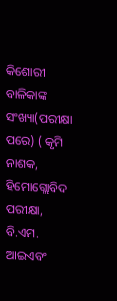କିଶୋରୀ ବାଳିକାଙ୍କ ସଂଖ୍ୟା(ପରୀକ୍ଷା ପରେ) ( କୃମି ନାଶକ, ହିମୋଗ୍ଲୋବିଦ ପରୀକ୍ଷା, ବି.ଏମ. ଆଇଏବଂ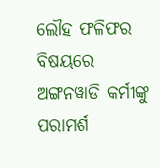ଲୌହ ଫଳିଫର ବିଷୟରେ ଅଙ୍ଗନୱାଡି କର୍ମୀଙ୍କୁ ପରାମର୍ଶ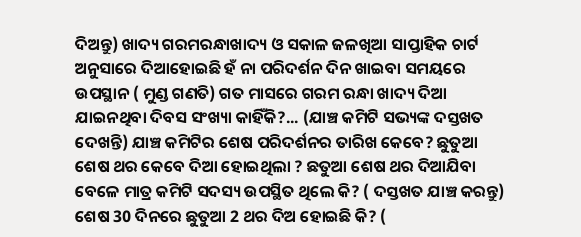ଦିଅନ୍ତୁ) ଖାଦ୍ୟ ଗରମରନ୍ଧାଖାଦ୍ୟ ଓ ସକାଳ ଜଳଖିଆ ସାପ୍ତାହିକ ଚାର୍ଟ ଅନୁସାରେ ଦିଆହୋଇଛି ହଁ ନା ପରିଦର୍ଶନ ଦିନ ଖାଇବା ସମୟରେ ଉପସ୍ଥାନ ( ମୁଣ୍ଡ ଗଣତି) ଗତ ମାସରେ ଗରମ ରନ୍ଧା ଖାଦ୍ୟ ଦିଆ ଯାଇନଥିବା ଦିବସ ସଂଖ୍ୟା କାହିଁକି?... (ଯାଞ୍ଚ କମିଟି ସଭ୍ୟଙ୍କ ଦସ୍ତଖତ ଦେଖନ୍ତି) ଯାଞ୍ଚ କମିଟିର ଶେଷ ପରିଦର୍ଶନର ତାରିଖ କେବେ? ଛୁତୁଆ ଶେଷ ଥର କେବେ ଦିଆ ହୋଇଥିଲା ? ଛତୁଆ ଶେଷ ଥର ଦିଆଯିବା ବେଳେ ମାତ୍ର କମିଟି ସଦସ୍ୟ ଉପସ୍ଥିତ ଥିଲେ କି? ( ଦସ୍ତଖତ ଯାଞ୍ଚ କରନ୍ତୁ) ଶେଷ 30 ଦିନରେ ଛୁତୁଆ 2 ଥର ଦିଅ ହୋଇଛି କି? (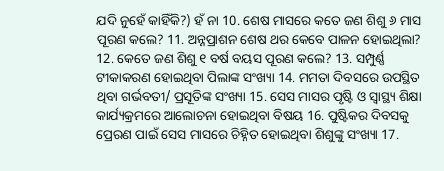ଯଦି ନୁହେଁ କାହିଁକି?) ହଁ ନା 10. ଶେଷ ମାସରେ କତେ ଜଣ ଶିଶୁ ୬ ମାସ ପୂରଣ କଲେ? 11. ଅନ୍ନପ୍ରାଶନ ଶେଷ ଥର କେବେ ପାଳନ ହୋଇଥିଲା? 12. କେତେ ଜଣ ଶିଶୁ ୧ ବର୍ଷ ବୟସ ପୂରଣ କଲେ? 13. ସମ୍ପୁର୍ଣ୍ଣ ଟୀକାକରଣ ହୋଇଥିବା ପିଲାଙ୍କ ସଂଖ୍ୟା 14. ମମତା ଦିବସରେ ଉପସ୍ଥିତ ଥିବା ଗର୍ଭବତୀ/ ପ୍ରସୂତିଙ୍କ ସଂଖ୍ୟା 15. ସେସ ମାସର ପୃଷ୍ଟି ଓ ସ୍ୱାସ୍ଥ୍ୟ ଶିକ୍ଷା କାର୍ଯ୍ୟକ୍ରମରେ ଆଲୋଚନା ହୋଇଥିବା ବିଷୟ 16. ପୁଷ୍ଟିକର ଦିବସକୁ ପ୍ରେରଣ ପାଇଁ ସେସ ମାସରେ ଚିହ୍ନିତ ହୋଇଥିବା ଶିଶୁଙ୍କୁ ସଂଖ୍ୟା 17.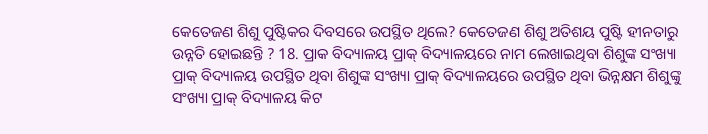କେତେଜଣ ଶିଶୁ ପୁଷ୍ଟିକର ଦିବସରେ ଉପସ୍ଥିତ ଥିଲେ? କେତେଜଣ ଶିଶୁ ଅତିଶୟ ପୁଷ୍ଟି ହୀନତାରୁ ଉନ୍ନତି ହୋଇଛନ୍ତି ? 18. ପ୍ରାକ ବିଦ୍ୟାଳୟ ପ୍ରାକ୍ ବିଦ୍ୟାଳୟରେ ନାମ ଲେଖାଇଥିବା ଶିଶୁଙ୍କ ସଂଖ୍ୟା ପ୍ରାକ୍ ବିଦ୍ୟାଳୟ ଉପସ୍ଥିତ ଥିବା ଶିଶୁଙ୍କ ସଂଖ୍ୟା ପ୍ରାକ୍ ବିଦ୍ୟାଳୟରେ ଉପସ୍ଥିତ ଥିବା ଭିନ୍ନକ୍ଷମ ଶିଶୁଙ୍କୁ ସଂଖ୍ୟା ପ୍ରାକ୍ ବିଦ୍ୟାଳୟ କିଟ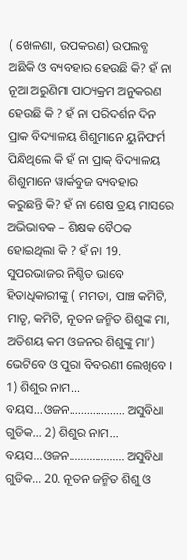( ଖେଳଣା, ଉପକରଣ) ଉପଲବ୍ଧ ଅଛିକି ଓ ବ୍ୟବହାର ହେଉଛି କି? ହଁ ନା ନୂଆ ଅରୁଣିମା ପାଠ୍ୟକ୍ରମ ଅନୁକରଣ ହେଉଛି କି ? ହଁ ନା ପରିଦର୍ଶନ ଦିନ ପ୍ରାକ ବିଦ୍ୟାଳୟ ଶିଶୁମାନେ ୟୁନିଫର୍ମ ପିନ୍ଧିଥିଲେ କି ହଁ ନା ପ୍ରାକ୍ ବିଦ୍ୟାଳୟ ଶିଶୁମାନେ ୱାର୍କବୁଜ ବ୍ୟବହାର କରୁଛନ୍ତି କି? ହଁ ନା ଶେଷ ତ୍ରୟ ମାସରେ ଅଭିଭାବକ – ଶିକ୍ଷକ ବୈଠକ ହୋଇଥିଲା କି ? ହଁ ନା 19. ସୁପରଭାଜର ନିଶ୍ଚିତ ଭାବେ ହିତାଧିକାରୀଙ୍କୁ ( ମମତା, ପାଞ୍ଚ କମିଟି, ମାତୃ, କମିଟି, ନୂତନ ଜନ୍ମିତ ଶିଶୁଙ୍କ ମା, ଅତିଶୟ କମ ଓଜନର ଶିଶୁଙ୍କୁ ମା’) ଭେଟିବେ ଓ ପୁରା ବିବରଣୀ ଲେଖିବେ । 1) ଶିଶୁର ନାମ... ବୟସ...ଓଜନ................... ଅସୁବିଧା ଗୁଡିକ... 2) ଶିଶୁର ନାମ... ବୟସ...ଓଜନ................... ଅସୁବିଧା ଗୁଡିକ... 20. ନୂତନ ଜନ୍ମିତ ଶିଶୁ ଓ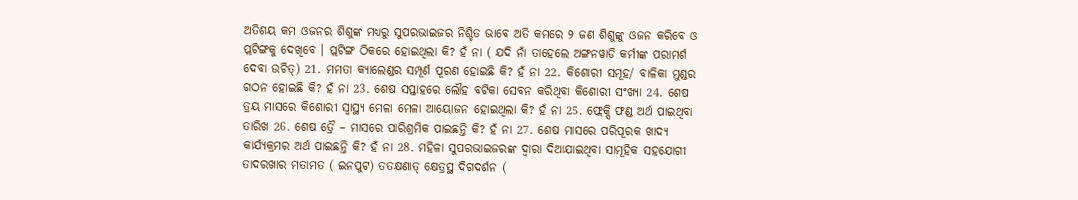ଅତିଶୟ କମ ଓଜନର ଶିଶୁଙ୍କ ମଧ୍ୟରୁ ସୁପରଭାଇଜର ନିଶ୍ଚିତ ଭାବେ ଅତି କମରେ ୨ ଜଣ ଶିଶୁଙ୍କୁ ଓଜନ କରିବେ ଓ ପ୍ଲଟିଙ୍ଗକୁ ଦେଖିବେ । ପ୍ଲଟିଙ୍ଗ ଠିକରେ ହୋଇଥିଲା କି? ହଁ ନା ( ଯଦି ନାଁ ତାହେଲେ ଅଙ୍ଗନୱାଡି କର୍ମୀଙ୍କ ପରାମର୍ଶ ଦେବା ଉଚିତ୍) 21. ମମତା କ୍ୟାଲେଣ୍ଡର ସମ୍ପୂର୍ଣ ପୂରଣ ହୋଇଛି କି? ହଁ ନା 22. କିଶୋରୀ ସମୂହ/ ବାଳିକା ମୁଣ୍ଡର ଗଠନ ହୋଇଛି କି? ହଁ ନା 23. ଶେଷ ସପ୍ତାହରେ ଲୌହ ବଟିକା ସେବନ କରିଥିବା କିଶୋରୀ ସଂଖ୍ୟା 24. ଶେଷ ତ୍ରୟ ମାସରେ କିଶୋରୀ ସ୍ୱାସ୍ଥ୍ୟ ମେଳା ମେଳା ଆୟୋଜନ ହୋଇଥିଲା କି? ହଁ ନା 25. ଫ୍ଲେକ୍ସି ଫଣ୍ଡ ଅର୍ଥ ପାଇଥିବା ତାରିଖ 26. ଶେଷ ତ୍ରୈ – ମାସରେ ପାରିଶ୍ରମିକ ପାଇଛନ୍ତି କି? ହଁ ନା 27. ଶେଷ ମାସରେ ପରିପୂରକ ଖାଦ୍ୟ କାର୍ଯ୍ୟକ୍ରମର ଅର୍ଥ ପାଇଛନ୍ତି କି? ହଁ ନା 28. ମହିଳା ସୁପରଭାଇଜରଙ୍କ ଦ୍ଵାରା ଦିଆଯାଇଥିବା ସାମୂହିକ ସହଯୋଗୀ ତାଦରଖାର ମତାମତ ( ଇନପୁଟ) ତତକ୍ଷଣାତ୍ କ୍ଷେତ୍ରସ୍ଥ ଦିଗଦର୍ଶନ (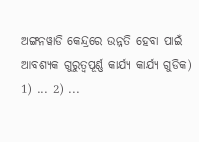ଅଙ୍ଗନୱାଡି କେନ୍ଦ୍ରରେ ଉନ୍ନତି ହେବା ପାଇଁ ଆବଶ୍ୟକ ଗୁରୁତ୍ୱପୂର୍ଣ୍ଣ କାର୍ଯ୍ୟ କାର୍ଯ୍ୟ ଗୁଡିକ) 1) ... 2) ...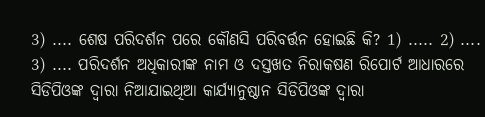3) .... ଶେଷ ପରିଦର୍ଶନ ପରେ କୌଣସି ପରିବର୍ତ୍ତନ ହୋଇଛି କି? 1) ..... 2) .... 3) .... ପରିଦର୍ଶନ ଅଧିକାରୀଙ୍କ ନାମ ଓ ଦସ୍ତଖତ ନିରାକଷଣ ରିପୋର୍ଟ ଆଧାରରେ ସିଡିପିଓଙ୍କ ଦ୍ଵାରା ନିଆଯାଇଥିଆ କାର୍ଯ୍ୟାନୁଷ୍ଠାନ ସିଡିପିଓଙ୍କ ଦ୍ଵାରା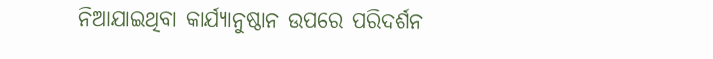ନିଆଯାଇଥିବା କାର୍ଯ୍ୟାନୁଷ୍ଠାନ ଉପରେ ପରିଦର୍ଶନ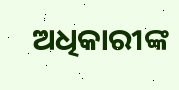ଅଧିକାରୀଙ୍କ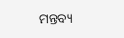ମନ୍ତବ୍ୟ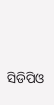ସିଡିପିଓ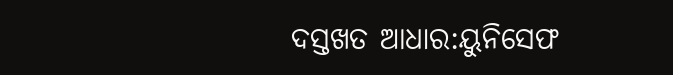ଦସ୍ତଖତ ଆଧାର:ୟୁନିସେଫ